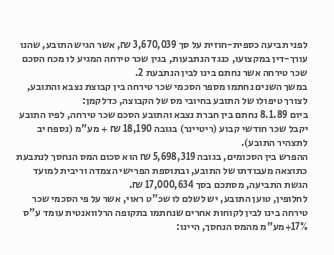לפני תביעה כספית-חוזית על סך 3,670,039 ₪, אשר הגיש התובע, שהנו עורך-דין במקצועו, כנגד הנתבעות, בגין שכר טירחה המגיע לו מכח הסכם שכר טירחה אשר נחתם בינו לבין הנתבעת 2.
במשך השנים נחתמו מספר הסכמי שכר טירחה בין קבוצת נצבא והתובע, לצורך טיפולו של התובע בחיובי מס של הקבוצה, כדלקמן:
ביום 8.1.89 נחתם בין חברת נצבא והתובע הסכם שכר טירחה, לפיו התובע יקבל שכר חודשי קבוע (ריטיינר) בגובה 18,190 ₪ + מע"מ (נספח יב לתצהיר התובע).
ההפרש בין הסכומים, בגובה 5,698,319 ₪ הוא סכום המס הנחסך לנתבעת כתוצאה מעבודתו של התובע, ובתוספת הפרישי הצמדה וריבית למועד הגשת התביעה, מסתכם בסך 17,000,634 ₪.
לחלופין, טוען התובע, יש לשלם לו שכ"ט ראוי, אשר על פי הסכמי שכר טירחה בינו לבין לקוחות אחרים שנחתמו בתקופה הרלוואנטית עומד ע"ס 17%+מע"מ מהמס הנחסך, היינו: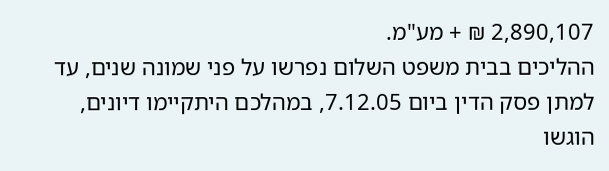2,890,107 ₪ + מע"מ.
ההליכים בבית משפט השלום נפרשו על פני שמונה שנים, עד למתן פסק הדין ביום 7.12.05, במהלכם היתקיימו דיונים, הוגשו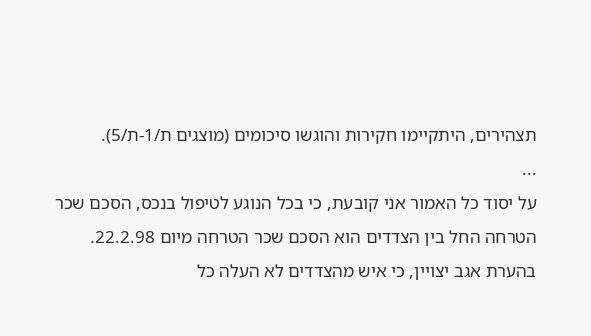תצהירים, היתקיימו חקירות והוגשו סיכומים (מוצגים ת/1-ת/5).
...
על יסוד כל האמור אני קובעת, כי בכל הנוגע לטיפול בנכס, הסכם שכר הטרחה החל בין הצדדים הוא הסכם שכר הטרחה מיום 22.2.98.
בהערת אגב יצויין, כי איש מהצדדים לא העלה כל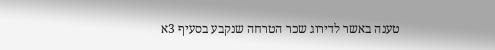טענה באשר לדירוג שכר הטרחה שנקבע בסעיף 3א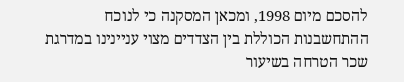להסכם מיום 1998, ומכאן המסקנה כי לנוכח ההתחשבנות הכוללת בין הצדדים מצוי עניינינו במדרגת שכר הטרחה בשיעור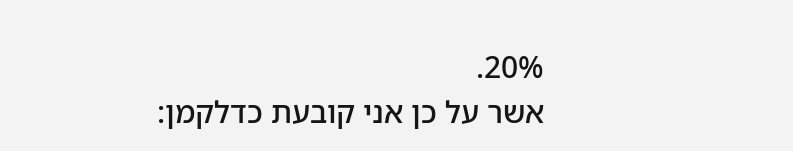20%.
אשר על כן אני קובעת כדלקמן: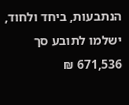הנתבעות, ביחד ולחוד, ישלמו לתובע סך 671,536 ₪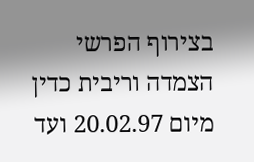בצירוף הפרשי הצמדה וריבית כדין מיום 20.02.97 ועד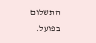התשלום בפועל.